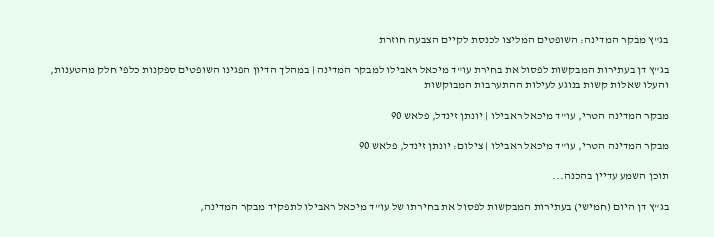בג"ץ מבקר המדינה: השופטים המליצו לכנסת לקיים הצבעה חוזרת

בג"ץ דן בעתירות המבקשות לפסול את בחירת עו"ד מיכאל ראבילו למבקר המדינה | במהלך הדיון הפגינו השופטים ספקנות כלפי חלק מהטענות, והעלו שאלות קשות בנוגע לעילות ההתערבות המבוקשות

מבקר המדינה הטרי, עו"ד מיכאל ראבילו | יונתן זינדל, פלאש 90

מבקר המדינה הטרי, עו"ד מיכאל ראבילו | צילום: יונתן זינדל, פלאש 90

תוכן השמע עדיין בהכנה...

בג"ץ דן היום (חמישי) בעתירות המבקשות לפסול את בחירתו של עו"ד מיכאל ראבילו לתפקיד מבקר המדינה,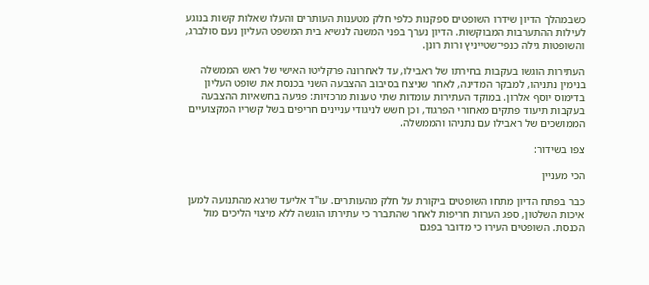כשבמהלך הדיון שידרו השופטים ספקנות כלפי חלק מטענות העותרים והעלו שאלות קשות בנוגע לעילות ההתערבות המבוקשות. הדיון נערך בפני המשנה לנשיא בית המשפט העליון נעם סולברג, והשופטות גילה כנפי־שטייניץ ורות רונן.

העתירות הוגשו בעקבות בחירתו של ראבילו, עד לאחרונה פרקליטו האישי של ראש הממשלה בנימין נתניהו, למבקר המדינה, לאחר שניצח בסיבוב ההצבעה השני בכנסת את שופט העליון בדימוס יוסף אלרון. במוקד העתירות עומדות שתי טענות מרכזיות: פגיעה בחשאיות ההצבעה בעקבות תיעוד פתקים מאחורי הפרגוד, וכן חשש לניגודי עניינים חריפים בשל קשריו המקצועיים הממושכים של ראבילו עם נתניהו והממשלה.

צפו בשידור:

הכי מעניין

כבר בפתח הדיון מתחו השופטים ביקורת על חלק מהעותרים. עו"ד אליעד שרגא מהתנועה למען איכות השלטון, ספג הערות חריפות לאחר שהתברר כי עתירתו הוגשה ללא מיצוי הליכים מול הכנסת. השופטים העירו כי מדובר בפגם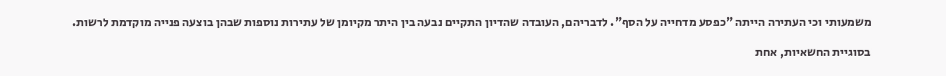משמעותי וכי העתירה הייתה "כפסע מדחייה על הסף". לדבריהם, העובדה שהדיון התקיים נבעה בין היתר מקיומן של עתירות נוספות שבהן בוצעה פנייה מוקדמת לרשות.

בסוגיית החשאיות, אחת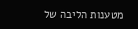מטענות הליבה של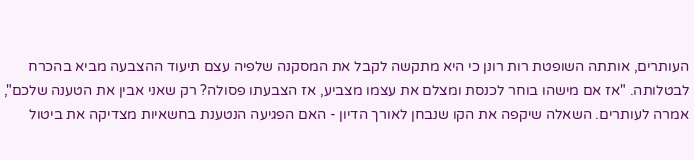העותרים, אותתה השופטת רות רונן כי היא מתקשה לקבל את המסקנה שלפיה עצם תיעוד ההצבעה מביא בהכרח לבטלותה. "אז אם מישהו בוחר לכנסת ומצלם את עצמו מצביע, אז הצבעתו פסולה? רק שאני אבין את הטענה שלכם", אמרה לעותרים. השאלה שיקפה את הקו שנבחן לאורך הדיון - האם הפגיעה הנטענת בחשאיות מצדיקה את ביטול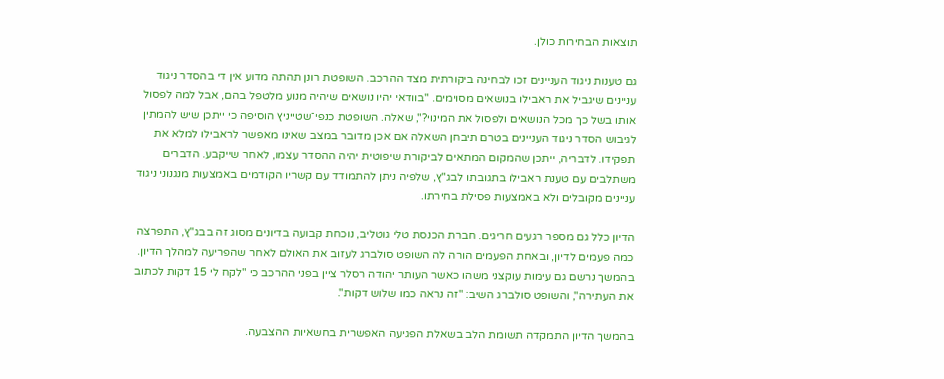תוצאות הבחירות כולן.

גם טענות ניגוד העניינים זכו לבחינה ביקורתית מצד ההרכב. השופטת רונן תהתה מדוע אין די בהסדר ניגוד עניינים שיגביל את ראבילו בנושאים מסוימים. "בוודאי יהיו נושאים שיהיה מנוע מלטפל בהם, אבל למה לפסול אותו בשל כך מכל הנושאים ולפסול את המינוי?", שאלה. השופטת כנפי־שטייניץ הוסיפה כי ייתכן שיש להמתין לגיבוש הסדר ניגוד העניינים בטרם תיבחן השאלה אם אכן מדובר במצב שאינו מאפשר לראבילו למלא את תפקידו. לדבריה, ייתכן שהמקום המתאים לביקורת שיפוטית יהיה ההסדר עצמו, לאחר שייקבע. הדברים משתלבים עם טענת ראבילו בתגובתו לבג"ץ, שלפיה ניתן להתמודד עם קשריו הקודמים באמצעות מנגנוני ניגוד עניינים מקובלים ולא באמצעות פסילת בחירתו.

הדיון כלל גם מספר רגעים חריגים. חברת הכנסת טלי גוטליב, נוכחת קבועה בדיונים מסוג זה בבג"ץ, התפרצה כמה פעמים לדיון, ובאחת הפעמים הורה לה השופט סולברג לעזוב את האולם לאחר שהפריעה למהלך הדיון. בהמשך נרשם גם עימות עוקצני משהו כאשר העותר יהודה רסלר ציין בפני ההרכב כי "לקח לי 15 דקות לכתוב את העתירה", והשופט סולברג השיב: "זה נראה כמו שלוש דקות".

בהמשך הדיון התמקדה תשומת הלב בשאלת הפגיעה האפשרית בחשאיות ההצבעה.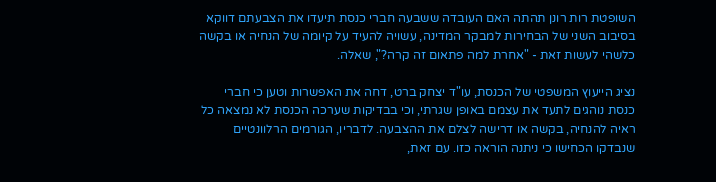השופטת רות רונן תהתה האם העובדה ששבעה חברי כנסת תיעדו את הצבעתם דווקא בסיבוב השני של הבחירות למבקר המדינה, עשויה להעיד על קיומה של הנחיה או בקשה כלשהי לעשות זאת - "אחרת למה פתאום זה קרה?", שאלה.

נציג הייעוץ המשפטי של הכנסת, עו"ד יצחק ברט, דחה את האפשרות וטען כי חברי כנסת נוהגים לתעד את עצמם באופן שגרתי, וכי בבדיקות שערכה הכנסת לא נמצאה כל ראיה להנחיה, בקשה או דרישה לצלם את ההצבעה. לדבריו, הגורמים הרלוונטיים שנבדקו הכחישו כי ניתנה הוראה כזו. עם זאת,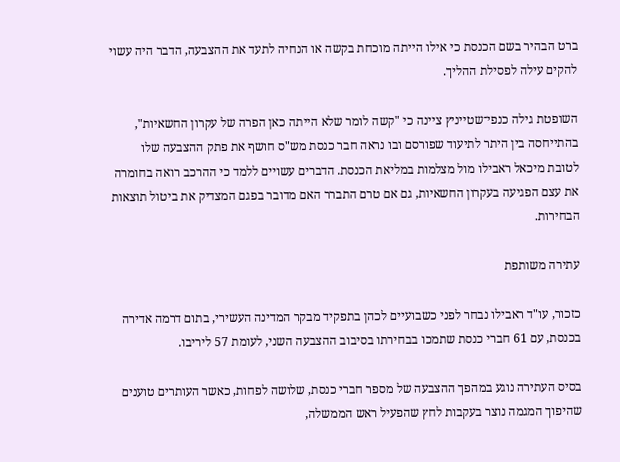ברט הבהיר בשם הכנסת כי אילו הייתה מוכחת בקשה או הנחיה לתעד את ההצבעה, הדבר היה עשוי להקים עילה לפסילת ההליך.

השופטת גילה כנפי־שטייניץ ציינה כי "קשה לומר שלא הייתה כאן הפרה של עקרון החשאיות", בהתייחסה בין היתר לתיעוד שפורסם ובו נראה חבר כנסת מש"ס חושף את פתק ההצבעה שלו לטובת מיכאל ראבילו מול מצלמות במליאת הכנסת. הדברים עשויים ללמד כי ההרכב רואה בחומרה את עצם הפגיעה בעקרון החשאיות, גם אם טרם התברר האם מדובר בפגם המצדיק את ביטול תוצאות הבחירות.

עתירה משותפת

כזכור, עו"ד ראבילו נבחר לפני כשבועיים לכהן בתפקיד מבקר המדינה העשירי, בתום דרמה אדירה בכנסת, עם 61 חברי כנסת שתמכו בבחירתו בסיבוב ההצבעה השני, לעומת 57 ליריבו.

בסיס העתירה נוגע במהפך ההצבעה של מספר חברי כנסת, שלושה לפחות, כאשר העותרים טוענים שהיפוך המגמה נוצר בעקבות לחץ שהפעיל ראש הממשלה,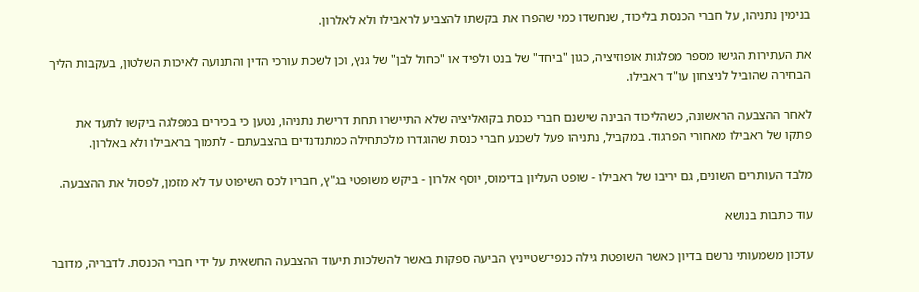בנימין נתניהו, על חברי הכנסת בליכוד, שנחשדו כמי שהפרו את בקשתו להצביע לראבילו ולא לאלרון.

את העתירות הגישו מספר מפלגות אופוזיציה, כגון "ביחד" של בנט ולפיד או "כחול לבן" של גנץ, וכן לשכת עורכי הדין והתנועה לאיכות השלטון, בעקבות הליך הבחירה שהוביל לניצחון עו"ד ראבילו.

לאחר ההצבעה הראשונה, כשהליכוד הבינה שישנם חברי כנסת בקואליציה שלא התיישרו תחת דרישת נתניהו, נטען כי בכירים במפלגה ביקשו לתעד את פתקו של ראבילו מאחורי הפרגוד. במקביל, נתניהו פעל לשכנע חברי כנסת שהוגדרו מלכתחילה כמתנדנדים בהצבעתם - לתמוך בראבילו ולא באלרון.

מלבד העותרים השונים, גם יריבו של ראבילו - שופט העליון בדימוס, יוסף אלרון - ביקש משופטי בג"ץ, חבריו לכס השיפוט עד לא מזמן, לפסול את ההצבעה.

עוד כתבות בנושא

עדכון משמעותי נרשם בדיון כאשר השופטת גילה כנפי־שטייניץ הביעה ספקות באשר להשלכות תיעוד ההצבעה החשאית על ידי חברי הכנסת. לדבריה, מדובר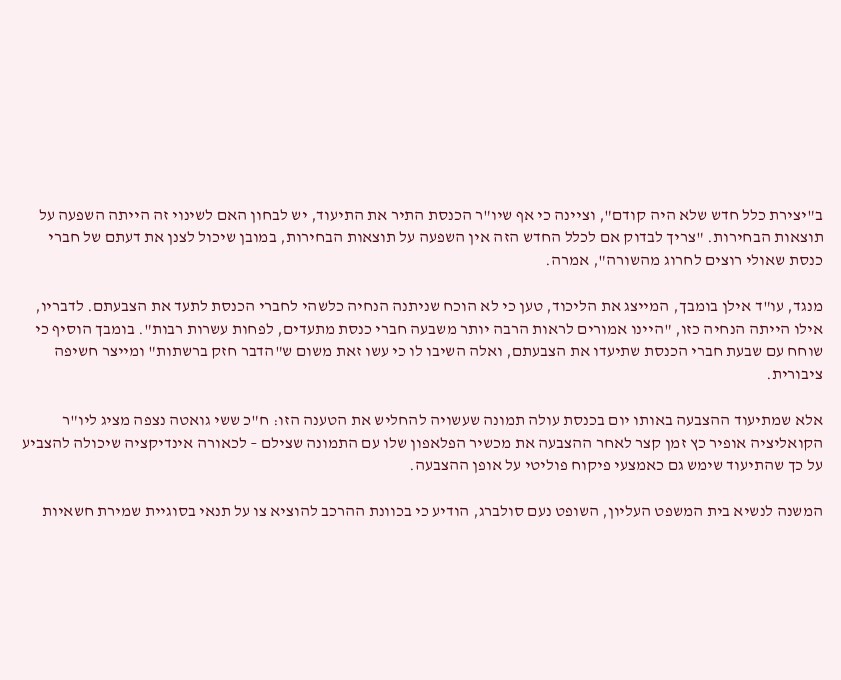ב"יצירת כלל חדש שלא היה קודם", וציינה כי אף שיו"ר הכנסת התיר את התיעוד, יש לבחון האם לשינוי זה הייתה השפעה על תוצאות הבחירות. "צריך לבדוק אם לכלל החדש הזה אין השפעה על תוצאות הבחירות, במובן שיכול לצנן את דעתם של חברי כנסת שאולי רוצים לחרוג מהשורה", אמרה.

מנגד, עו"ד אילן בומבך, המייצג את הליכוד, טען כי לא הוכח שניתנה הנחיה כלשהי לחברי הכנסת לתעד את הצבעתם. לדבריו, אילו הייתה הנחיה כזו, "היינו אמורים לראות הרבה יותר משבעה חברי כנסת מתעדים, לפחות עשרות רבות". בומבך הוסיף כי שוחח עם שבעת חברי הכנסת שתיעדו את הצבעתם, ואלה השיבו לו כי עשו זאת משום ש"הדבר חזק ברשתות" ומייצר חשיפה ציבורית.

אלא שמתיעוד ההצבעה באותו יום בכנסת עולה תמונה שעשויה להחליש את הטענה הזו: ח"כ ששי גואטה נצפה מציג ליו"ר הקואליציה אופיר כץ זמן קצר לאחר ההצבעה את מכשיר הפלאפון שלו עם התמונה שצילם – לכאורה אינדיקציה שיכולה להצביע על כך שהתיעוד שימש גם כאמצעי פיקוח פוליטי על אופן ההצבעה.

המשנה לנשיא בית המשפט העליון, השופט נעם סולברג, הודיע כי בכוונת ההרכב להוציא צו על תנאי בסוגיית שמירת חשאיות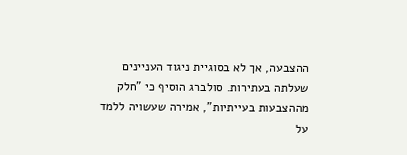ההצבעה, אך לא בסוגיית ניגוד העניינים שעלתה בעתירות. סולברג הוסיף כי "חלק מההצבעות בעייתיות", אמירה שעשויה ללמד על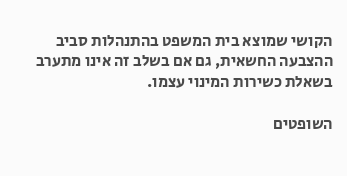הקושי שמוצא בית המשפט בהתנהלות סביב ההצבעה החשאית, גם אם בשלב זה אינו מתערב בשאלת כשירות המינוי עצמו.

השופטים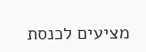מציעים לכנסת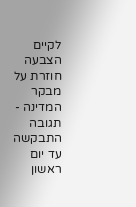לקיים הצבעה חוזרת על מבקר המדינה - תגובה התבקשה עד יום ראשון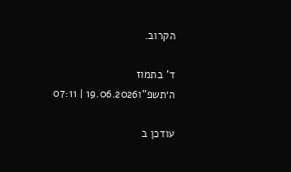הקרוב.

ד' בתמוז ה׳תשפ"ו19.06.2026 | 07:11

עודכן ב